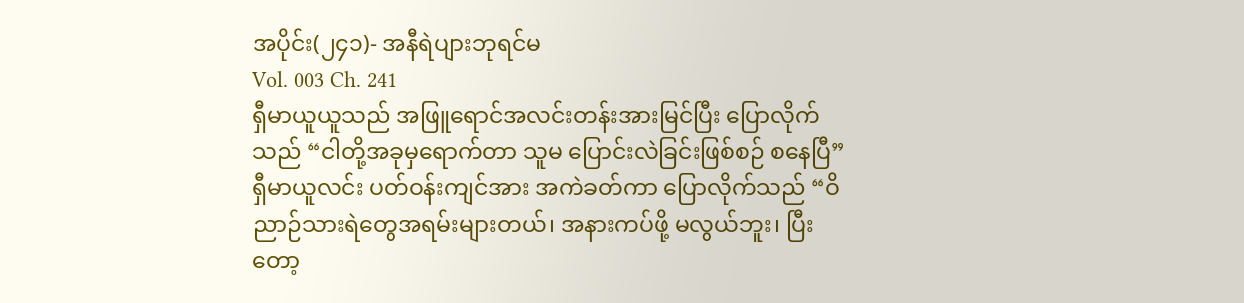အပိုင်း(၂၄၁)- အနီရဲပျားဘုရင်မ
Vol. 003 Ch. 241
ရှီမာယူယူသည် အဖြူရောင်အလင်းတန်းအားမြင်ပြီး ပြောလိုက်သည် “ငါတို့အခုမှရောက်တာ သူမ ပြောင်းလဲခြင်းဖြစ်စဉ် စနေပြီ”
ရှီမာယူလင်း ပတ်ဝန်းကျင်အား အကဲခတ်ကာ ပြောလိုက်သည် “ဝိညာဉ်သားရဲတွေအရမ်းများတယ်၊ အနားကပ်ဖို့ မလွယ်ဘူး၊ ပြီးတော့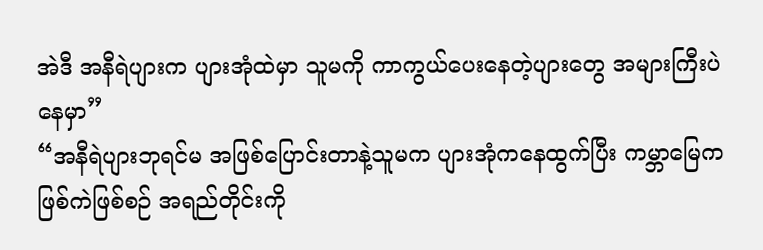အဲဒီ အနီရဲပျားက ပျားအုံထဲမှာ သူမကို ကာကွယ်ပေးနေတဲ့ပျားတွေ အများကြီးပဲနေမှာ”
“အနီရဲပျားဘုရင်မ အဖြစ်ပြောင်းတာနဲ့သူမက ပျားအုံကနေထွက်ပြီး ကမ္ဘာမြေက ဖြစ်ကဲဖြစ်စဉ် အရည်တိုင်းကို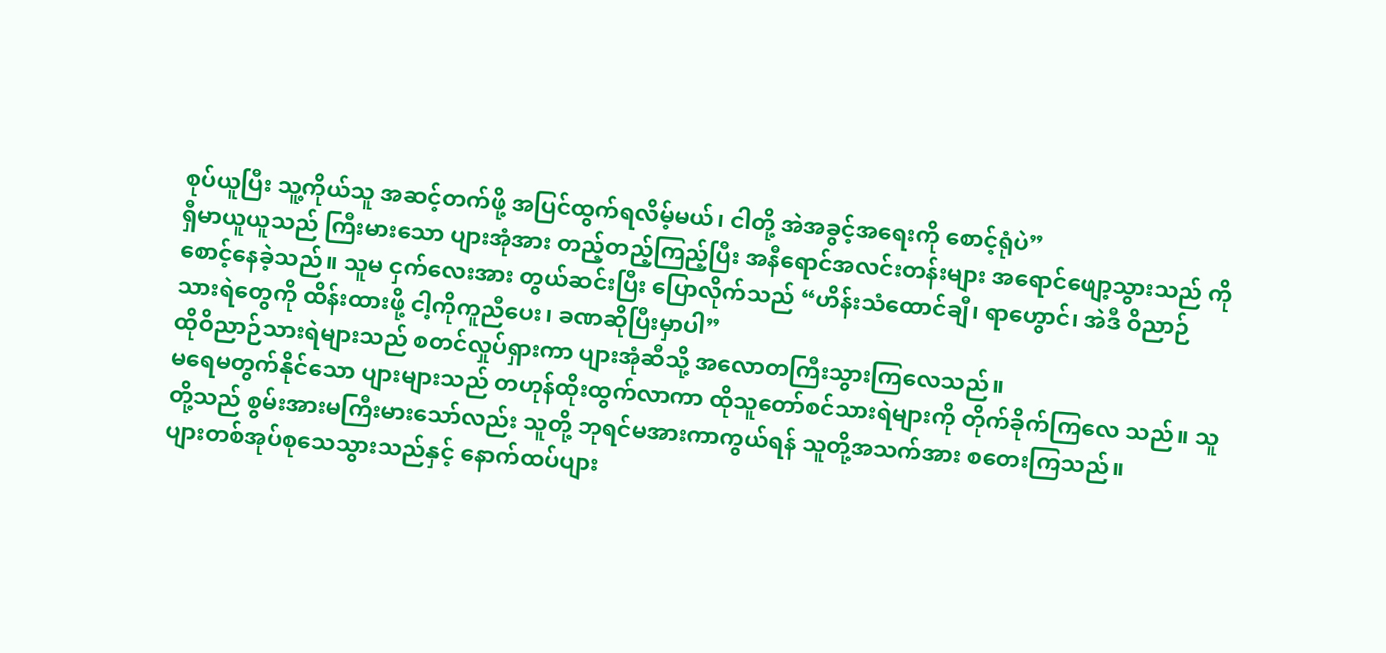စုပ်ယူပြီး သူ့ကိုယ်သူ အဆင့်တက်ဖို့ အပြင်ထွက်ရလိမ့်မယ်၊ ငါတို့ အဲအခွင့်အရေးကို စောင့်ရုံပဲ”
ရှီမာယူယူသည် ကြီးမားသော ပျားအုံအား တည့်တည့်ကြည့်ပြီး အနီရောင်အလင်းတန်းများ အရောင်ဖျော့သွားသည် ကို စောင့်နေခဲ့သည်။ သူမ ငှက်လေးအား တွယ်ဆင်းပြီး ပြောလိုက်သည် “ဟိန်းသံထောင်ချီ၊ ရာဟွောင်၊ အဲဒီ ဝိညာဉ်သားရဲတွေကို ထိန်းထားဖို့ ငါ့ကိုကူညီပေး၊ ခဏဆိုပြီးမှာပါ”
ထိုဝိညာဉ်သားရဲများသည် စတင်လှုပ်ရှားကာ ပျားအုံဆီသို့ အလောတကြီးသွားကြလေသည်။
မရေမတွက်နိုင်သော ပျားများသည် တဟုန်ထိုးထွက်လာကာ ထိုသူတော်စင်သားရဲများကို တိုက်ခိုက်ကြလေ သည်။ သူတို့သည် စွမ်းအားမကြီးမားသော်လည်း သူတို့ ဘုရင်မအားကာကွယ်ရန် သူတို့အသက်အား စတေးကြသည်။
ပျားတစ်အုပ်စုသေသွားသည်နှင့် နောက်ထပ်ပျား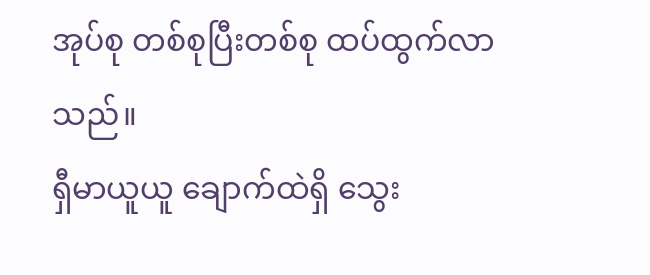အုပ်စု တစ်စုပြီးတစ်စု ထပ်ထွက်လာသည်။
ရှီမာယူယူ ချောက်ထဲရှိ သွေး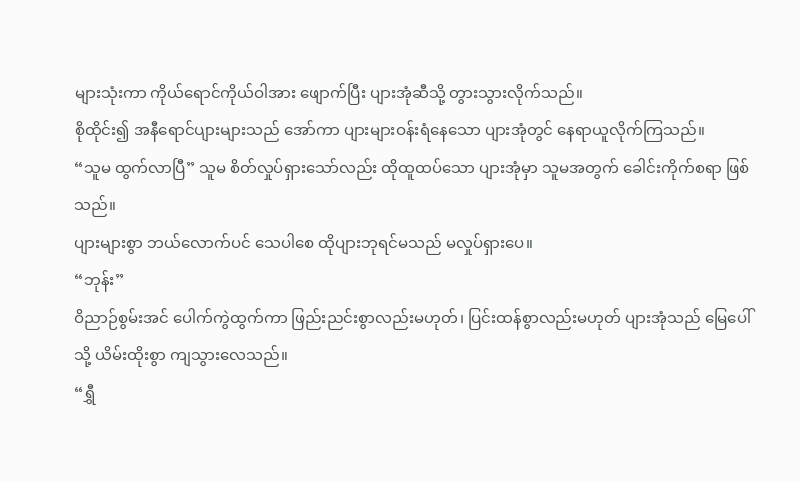များသုံးကာ ကိုယ်ရောင်ကိုယ်ဝါအား ဖျောက်ပြီး ပျားအုံဆီသို့ တွားသွားလိုက်သည်။
စိုထိုင်း၍ အနီရောင်ပျားများသည် အော်ကာ ပျားများဝန်းရံနေသော ပျားအုံတွင် နေရာယူလိုက်ကြသည်။
“သူမ ထွက်လာပြီ” သူမ စိတ်လှုပ်ရှားသော်လည်း ထိုထူထပ်သော ပျားအုံမှာ သူမအတွက် ခေါင်းကိုက်စရာ ဖြစ်သည်။
ပျားများစွာ ဘယ်လောက်ပင် သေပါစေ ထိုပျားဘုရင်မသည် မလှုပ်ရှားပေ။
“ဘုန်း”
ဝိညာဉ်စွမ်းအင် ပေါက်ကွဲထွက်ကာ ဖြည်းညင်းစွာလည်းမဟုတ်၊ ပြင်းထန်စွာလည်းမဟုတ် ပျားအုံသည် မြေပေါ်သို့ ယိမ်းထိုးစွာ ကျသွားလေသည်။
“ရွှီ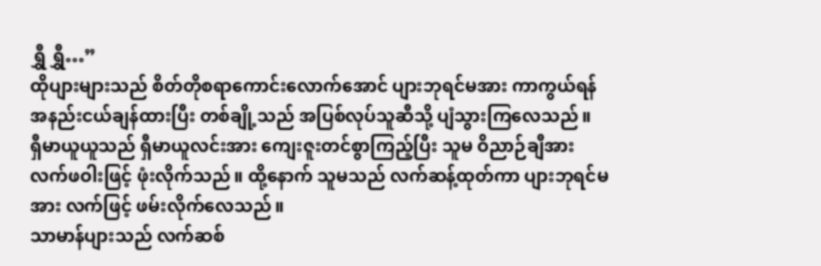ရွှီ ရွှီ…”
ထိုပျားများသည် စိတ်တိုစရာကောင်းလောက်အောင် ပျားဘုရင်မအား ကာကွယ်ရန် အနည်းငယ်ချန်ထားပြီး တစ်ချို့သည် အပြစ်လုပ်သူဆီသို့ ပျံသွားကြလေသည်။
ရှီမာယူယူသည် ရှီမာယူလင်းအား ကျေးဇူးတင်စွာကြည့်ပြီး သူမ ဝိညာဉ်ချီအား လက်ဖဝါးဖြင့် ဖုံးလိုက်သည်။ ထို့နောက် သူမသည် လက်ဆန့်ထုတ်ကာ ပျားဘုရင်မအား လက်ဖြင့် ဖမ်းလိုက်လေသည်။
သာမာန်ပျားသည် လက်ဆစ်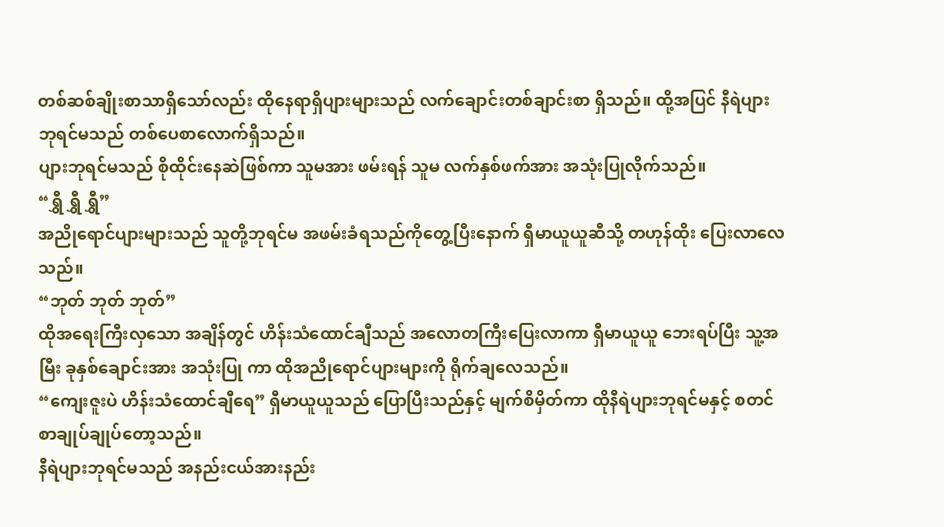တစ်ဆစ်ချိုးစာသာရှိသော်လည်း ထိုနေရာရှိပျားများသည် လက်ချောင်းတစ်ချာင်းစာ ရှိသည်။ ထို့အပြင် နီရဲပျားဘုရင်မသည် တစ်ပေစာလောက်ရှိသည်။
ပျားဘုရင်မသည် စိုထိုင်းနေဆဲဖြစ်ကာ သူမအား ဖမ်းရန် သူမ လက်နှစ်ဖက်အား အသုံးပြုလိုက်သည်။
“ရွှီ ရွှီ ရွှီ”
အညိုရောင်ပျားများသည် သူတို့ဘုရင်မ အဖမ်းခံရသည်ကိုတွေ့ပြီးနောက် ရှီမာယူယူဆီသို့ တဟုန်ထိုး ပြေးလာလေသည်။
“ဘုတ် ဘုတ် ဘုတ်”
ထိုအရေးကြီးလှသော အချိန်တွင် ဟိန်းသံထောင်ချီသည် အလောတကြီးပြေးလာကာ ရှီမာယူယူ ဘေးရပ်ပြီး သူ့အမြီး ခုနှစ်ချောင်းအား အသုံးပြု ကာ ထိုအညိုရောင်ပျားများကို ရိုက်ချလေသည်။
“ကျေးဇူးပဲ ဟိန်းသံထောင်ချီရေ” ရှီမာယူယူသည် ပြောပြီးသည်နှင့် မျက်စိမှိတ်ကာ ထိုနီရဲပျားဘုရင်မနှင့် စတင် စာချုပ်ချုပ်တော့သည်။
နီရဲပျားဘုရင်မသည် အနည်းငယ်အားနည်း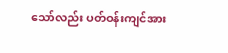သော်လည်း ပတ်ဝန်းကျင်အား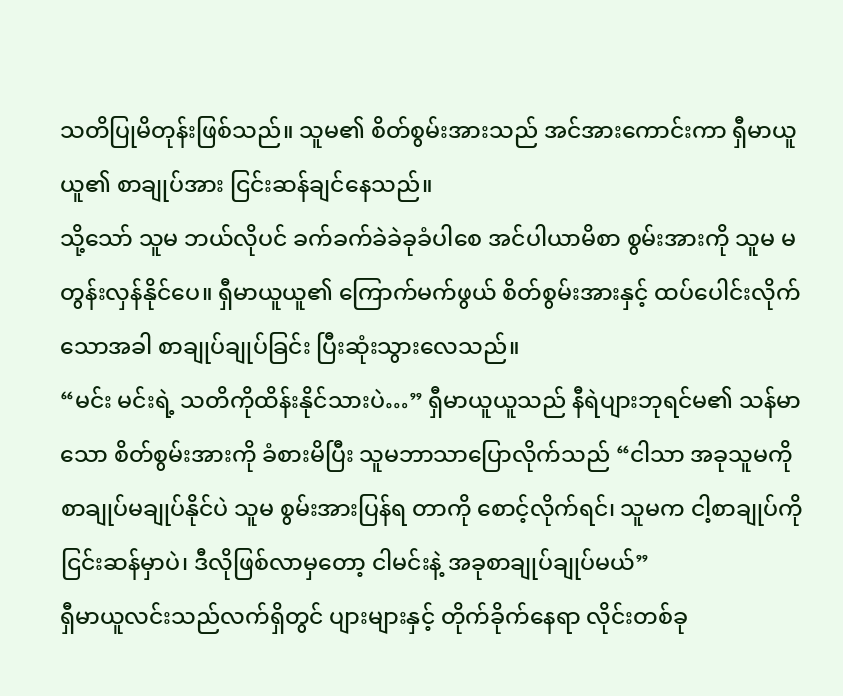သတိပြုမိတုန်းဖြစ်သည်။ သူမ၏ စိတ်စွမ်းအားသည် အင်အားကောင်းကာ ရှီမာယူယူ၏ စာချုပ်အား ငြင်းဆန်ချင်နေသည်။
သို့သော် သူမ ဘယ်လိုပင် ခက်ခက်ခဲခဲခုခံပါစေ အင်ပါယာမိစာ စွမ်းအားကို သူမ မတွန်းလှန်နိုင်ပေ။ ရှီမာယူယူ၏ ကြောက်မက်ဖွယ် စိတ်စွမ်းအားနှင့် ထပ်ပေါင်းလိုက်သောအခါ စာချုပ်ချုပ်ခြင်း ပြီးဆုံးသွားလေသည်။
“မင်း မင်းရဲ့ သတိကိုထိန်းနိုင်သားပဲ…” ရှီမာယူယူသည် နီရဲပျားဘုရင်မ၏ သန်မာသော စိတ်စွမ်းအားကို ခံစားမိပြီး သူမဘာသာပြောလိုက်သည် “ငါသာ အခုသူမကို စာချုပ်မချုပ်နိုင်ပဲ သူမ စွမ်းအားပြန်ရ တာကို စောင့်လိုက်ရင်၊ သူမက ငါ့စာချုပ်ကိုငြင်းဆန်မှာပဲ၊ ဒီလိုဖြစ်လာမှတော့ ငါမင်းနဲ့ အခုစာချုပ်ချုပ်မယ်”
ရှီမာယူလင်းသည်လက်ရှိတွင် ပျားများနှင့် တိုက်ခိုက်နေရာ လိုင်းတစ်ခု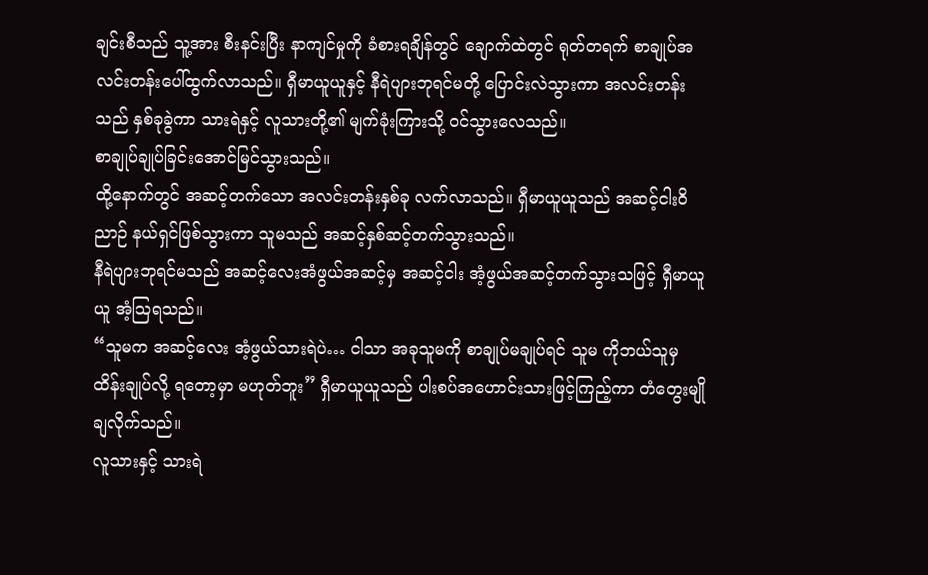ချင်းစီသည် သူ့အား စီးနင်းပြီး နာကျင်မှုကို ခံစားရချိန်တွင် ချောက်ထဲတွင် ရုတ်တရက် စာချုပ်အလင်းတန်းပေါ်ထွက်လာသည်။ ရှီမာယူယူနှင့် နီရဲပျားဘုရင်မတို့ ပြောင်းလဲသွားကာ အလင်းတန်းသည် နှစ်ခုခွဲကာ သားရဲနှင့် လူသားတို့၏ မျက်ခုံးကြားသို့ ဝင်သွားလေသည်။
စာချုပ်ချုပ်ခြင်းအောင်မြင်သွားသည်။
ထို့နောက်တွင် အဆင့်တက်သော အလင်းတန်းနှစ်ခု လက်လာသည်။ ရှီမာယူယူသည် အဆင့်ငါးဝိညာဉ် နယ်ရှင်ဖြစ်သွားကာ သူမသည် အဆင့်နှစ်ဆင့်တက်သွားသည်။
နီရဲပျားဘုရင်မသည် အဆင့်လေးအံဖွယ်အဆင့်မှ အဆင့်ငါး အံ့ဖွယ်အဆင့်တက်သွားသဖြင့် ရှီမာယူယူ အံ့သြရသည်။
“သူမက အဆင့်လေး အံ့ဖွယ်သားရဲပဲ… ငါသာ အခုသူမကို စာချုပ်မချုပ်ရင် သူမ ကိုဘယ်သူမှ ထိန်းချုပ်လို့ ရတော့မှာ မဟုတ်ဘူး” ရှီမာယူယူသည် ပါးစပ်အဟောင်းသားဖြင့်ကြည့်ကာ တံတွေးမျိုချလိုက်သည်။
လူသားနှင့် သားရဲ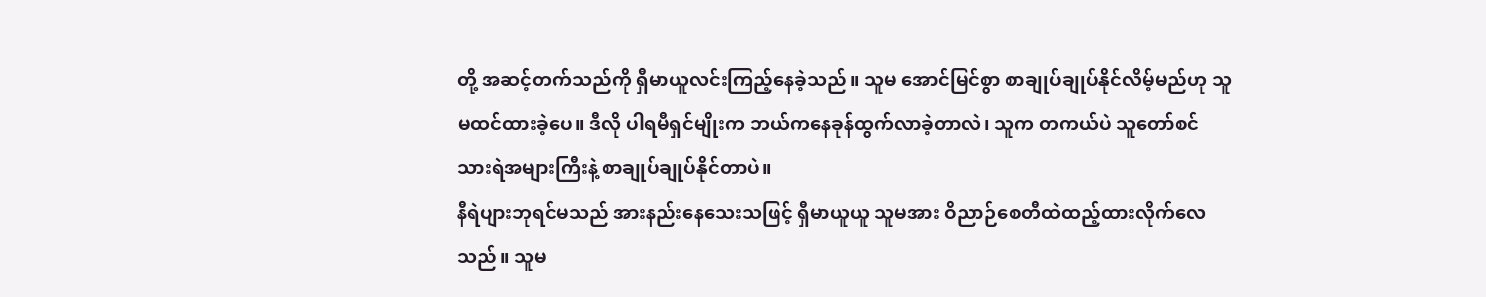တို့ အဆင့်တက်သည်ကို ရှီမာယူလင်းကြည့်နေခဲ့သည်။ သူမ အောင်မြင်စွာ စာချုပ်ချုပ်နိုင်လိမ့်မည်ဟု သူမထင်ထားခဲ့ပေ။ ဒီလို ပါရမီရှင်မျိုးက ဘယ်ကနေခုန်ထွက်လာခဲ့တာလဲ၊ သူက တကယ်ပဲ သူတော်စင်သားရဲအများကြီးနဲ့ စာချုပ်ချုပ်နိုင်တာပဲ။
နီရဲပျားဘုရင်မသည် အားနည်းနေသေးသဖြင့် ရှီမာယူယူ သူမအား ဝိညာဉ်စေတီထဲထည့်ထားလိုက်လေသည်။ သူမ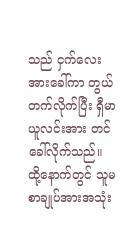သည် ငှက်လေးအားခေါ်ကာ တွယ်တက်လိုက်ပြီး ရှီမာယူလင်းအား တင်ခေါ်လိုက်သည်။ ထို့နောက်တွင် သူမ စာချုပ်အားအသုံး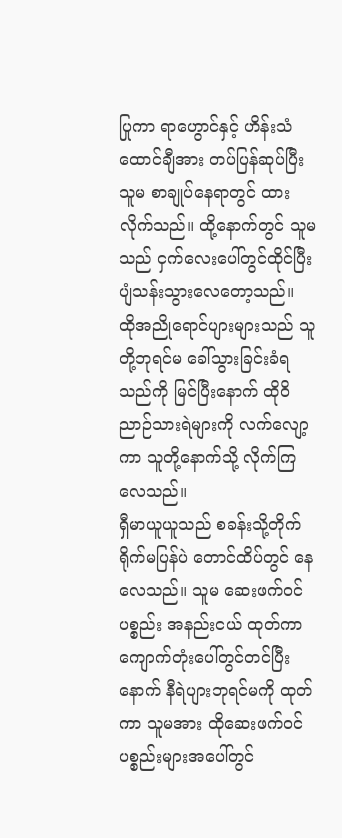ပြုကာ ရာဟွောင်နှင့် ဟိန်းသံထောင်ချီအား တပ်ပြန်ဆုပ်ပြီး သူမ စာချုပ်နေရာတွင် ထားလိုက်သည်။ ထို့နောက်တွင် သူမသည် ငှက်လေးပေါ်တွင်ထိုင်ပြီး ပျံသန်းသွားလေတော့သည်။
ထိုအညိုရောင်ပျားများသည် သူတို့ဘုရင်မ ခေါ်သွားခြင်းခံရသည်ကို မြင်ပြီးနောက် ထိုဝိညာဉ်သားရဲများကို လက်လျော့ကာ သူတို့နောက်သို့ လိုက်ကြလေသည်။
ရှီမာယူယူသည် စခန်းသို့တိုက်ရိုက်မပြန်ပဲ တောင်ထိပ်တွင် နေလေသည်။ သူမ ဆေးဖက်ဝင်ပစ္စည်း အနည်းငယ် ထုတ်ကာ ကျောက်တုံးပေါ်တွင်တင်ပြီးနောက် နီရဲပျားဘုရင်မကို ထုတ်ကာ သူမအား ထိုဆေးဖက်ဝင် ပစ္စည်းများအပေါ်တွင်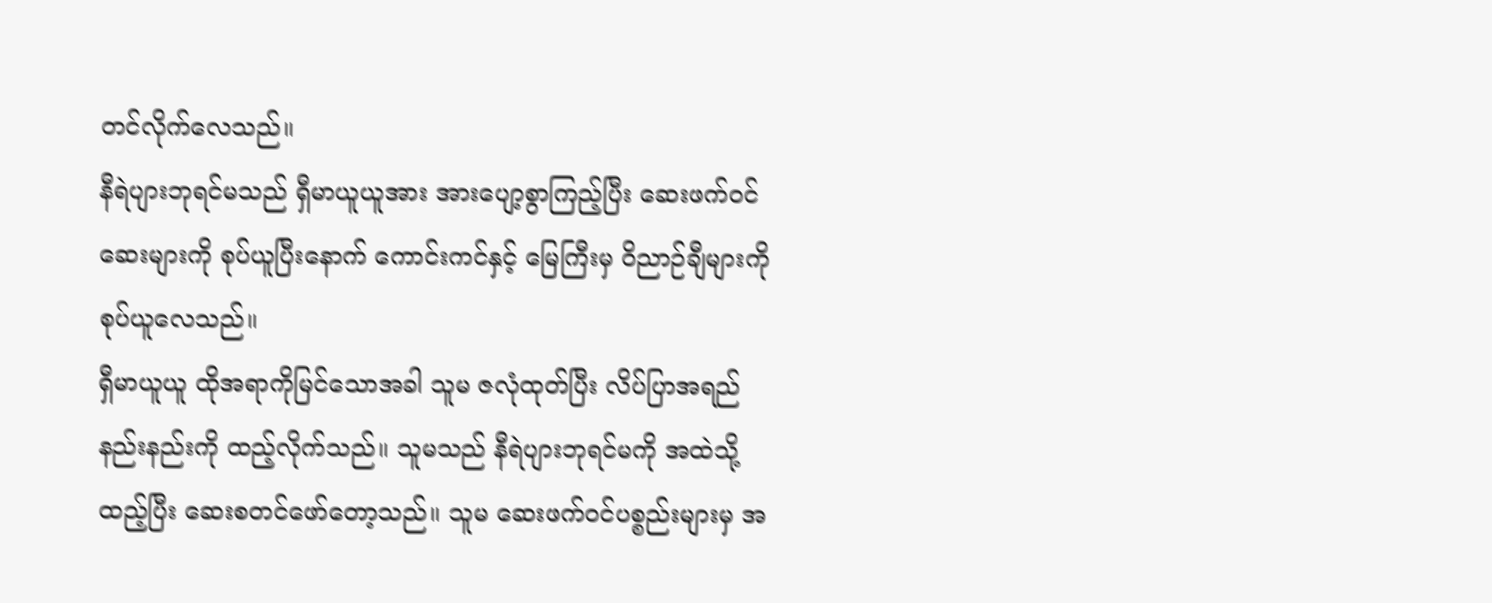တင်လိုက်လေသည်။
နီရဲပျားဘုရင်မသည် ရှီမာယူယူအား အားပျော့စွာကြည့်ပြီး ဆေးဖက်ဝင်ဆေးများကို စုပ်ယူပြီးနောက် ကောင်းကင်နှင့် မြေကြီးမှ ဝိညာဉ်ချီများကို စုပ်ယူလေသည်။
ရှီမာယူယူ ထိုအရာကိုမြင်သောအခါ သူမ ဇလုံထုတ်ပြီး လိပ်ပြာအရည်နည်းနည်းကို ထည့်လိုက်သည်။ သူမသည် နီရဲပျားဘုရင်မကို အထဲသို့ ထည့်ပြီး ဆေးစတင်ဖော်တော့သည်။ သူမ ဆေးဖက်ဝင်ပစ္စည်းများမှ အ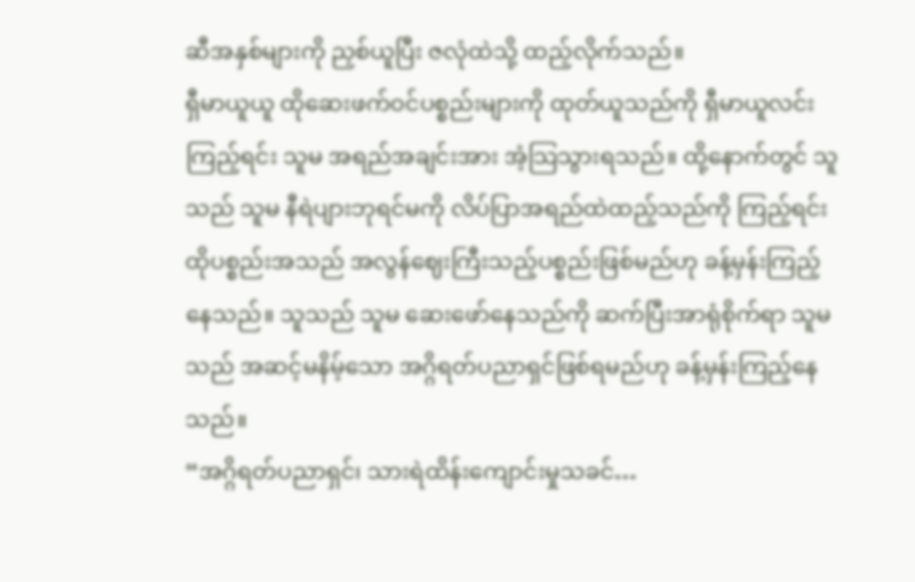ဆီအနှစ်များကို ညှစ်ယူပြီး ဇလုံထဲသို့ ထည့်လိုက်သည်။
ရှီမာယူယူ ထိုဆေးဖက်ဝင်ပစ္စည်းများကို ထုတ်ယူသည်ကို ရှီမာယူလင်း ကြည့်ရင်း သူမ အရည်အချင်းအား အံ့သြသွားရသည်။ ထို့နောက်တွင် သူသည် သူမ နီရဲပျားဘုရင်မကို လိပ်ပြာအရည်ထဲထည့်သည်ကို ကြည့်ရင်း ထိုပစ္စည်းအသည် အလွန်ဈေးကြီးသည့်ပစ္စည်းဖြစ်မည်ဟု ခန့်မှန်းကြည့်နေသည်။ သူသည် သူမ ဆေးဖော်နေသည်ကို ဆက်ပြီးအာရုံစိုက်ရာ သူမသည် အဆင့်မနိမ့်သော အဂ္ဂိရတ်ပညာရှင်ဖြစ်ရမည်ဟု ခန့်မှန်းကြည့်နေသည်။
“အဂ္ဂိရတ်ပညာရှင်၊ သားရဲထိန်းကျောင်းမှုသခင်…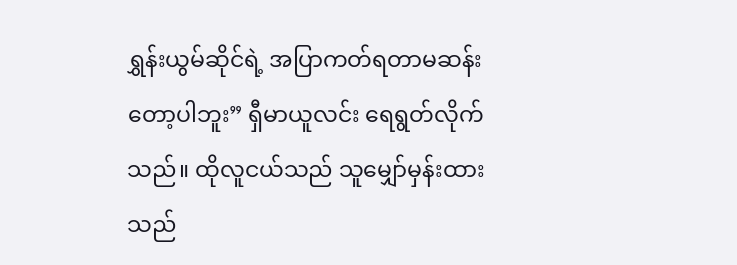ရွှန်းယွမ်ဆိုင်ရဲ့ အပြာကတ်ရတာမဆန်းတော့ပါဘူး” ရှီမာယူလင်း ရေရွတ်လိုက်သည်။ ထိုလူငယ်သည် သူမျှော်မှန်းထားသည်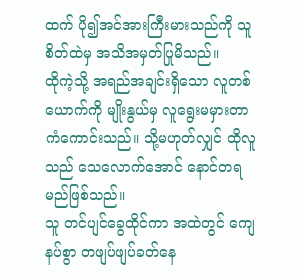ထက် ပို၍အင်အားကြီးမားသည်ကို သူစိတ်ထဲမှ အသိအမှတ်ပြုမိသည်။
ထိုကဲ့သို့ အရည်အချင်းရှိသော လူတစ်ယောက်ကို မျိုးနွယ်မှ လူရွေးမမှားတာ ကံကောင်းသည်။ သို့မဟုတ်လျှင် ထိုလူသည် သေလောက်အောင် နောင်တရမည်ဖြစ်သည်။
သူ တင်ပျင်ခွေထိုင်ကာ အထဲတွင် ကျေနပ်စွာ တဖျပ်ဖျပ်ခတ်နေ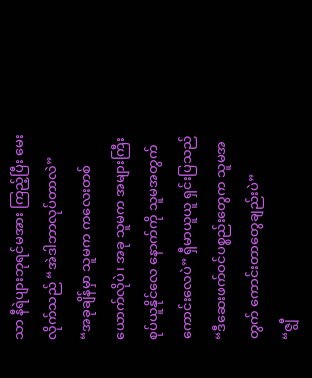သာ နီရဲပျားဘုရင်မအား ကြည့်ပြီး မေးလိုက်သည် “အဲဒါဘာလုပ်တာလဲ”
“အခုချိန်မှာ သူမက ကလေးတစ်ယောက်လိုပဲ၊ အခု သူမက အများကြီးစုပ်ယူနိုင်လေ နောက်ကို သူမအတွက် ကောင်းလေပဲ” ရှီမာယူယူ ရှင်းပြသည် “ဒီဆေးဖက်ဝင်ပစ္စည်းတွေက သူမအတွက် ကောင်းတာတွေချည်းပဲ”
“ဇျွီ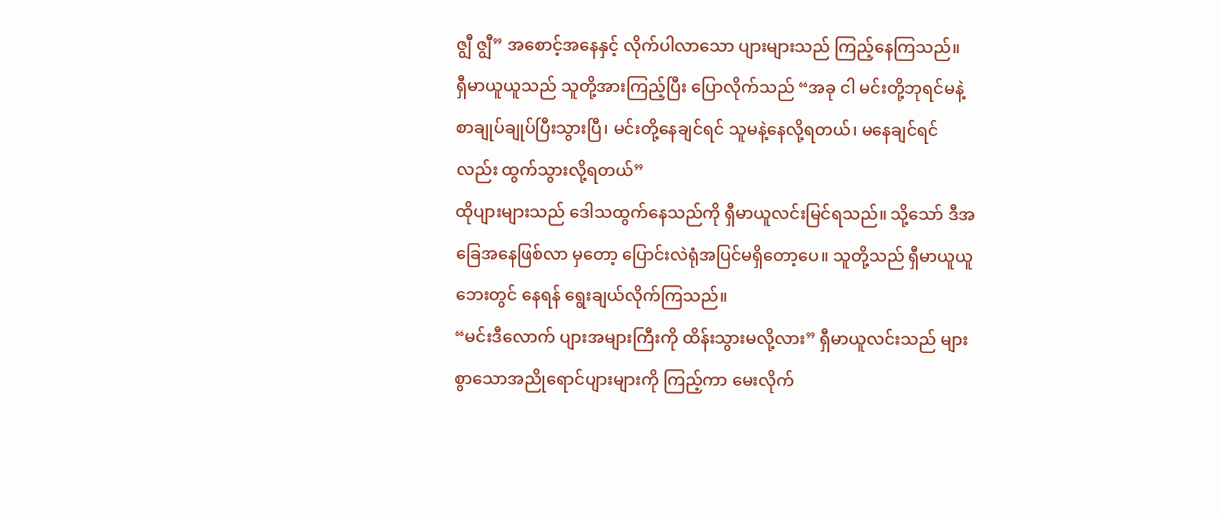ဇျွီ ဇျွီ” အစောင့်အနေနှင့် လိုက်ပါလာသော ပျားများသည် ကြည့်နေကြသည်။
ရှီမာယူယူသည် သူတို့အားကြည့်ပြီး ပြောလိုက်သည် “အခု ငါ မင်းတို့ဘုရင်မနဲ့ စာချုပ်ချုပ်ပြီးသွားပြီ၊ မင်းတို့နေချင်ရင် သူမနဲ့နေလို့ရတယ်၊ မနေချင်ရင်လည်း ထွက်သွားလို့ရတယ်”
ထိုပျားများသည် ဒေါသထွက်နေသည်ကို ရှီမာယူလင်းမြင်ရသည်။ သို့သော် ဒီအခြေအနေဖြစ်လာ မှတော့ ပြောင်းလဲရုံအပြင်မရှိတော့ပေ။ သူတို့သည် ရှီမာယူယူဘေးတွင် နေရန် ရွေးချယ်လိုက်ကြသည်။
“မင်းဒီလောက် ပျားအများကြီးကို ထိန်းသွားမလို့လား” ရှီမာယူလင်းသည် များစွာသောအညိုရောင်ပျားများကို ကြည့်ကာ မေးလိုက်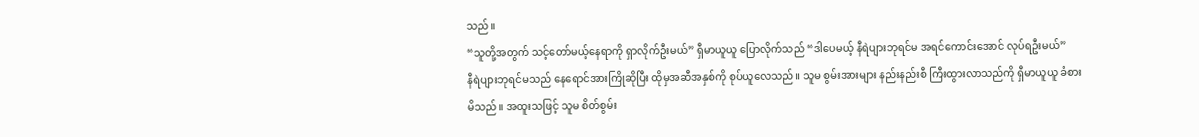သည်။
“သူတို့အတွက် သင့်တော်မယ့်နေရာကို ရှာလိုက်ဦးမယ်” ရှီမာယူယူ ပြောလိုက်သည် “ဒါပေမယ့် နီရဲပျားဘုရင်မ အရင်ကောင်းအောင် လုပ်ရဦးမယ်”
နီရဲပျားဘုရင်မသည် နေရောင်အားကြိုဆိုပြီး ထိုမှအဆီအနှစ်ကို စုပ်ယူလေသည်။ သူမ စွမ်းအားများ နည်းနည်းစီ ကြီးထွားလာသည်ကို ရှီမာယူယူ ခံစားမိသည်။ အထူးသဖြင့် သူမ စိတ်စွမ်း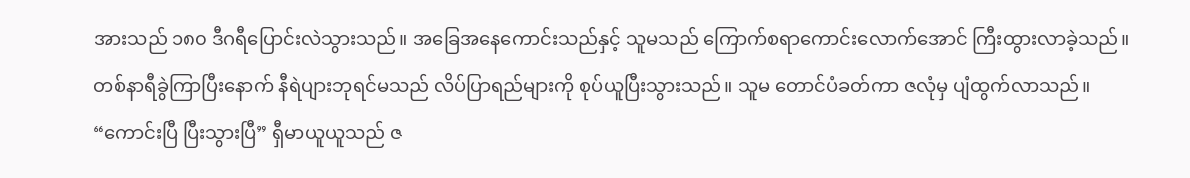အားသည် ၁၈၀ ဒီဂရီပြောင်းလဲသွားသည်။ အခြေအနေကောင်းသည်နှင့် သူမသည် ကြောက်စရာကောင်းလောက်အောင် ကြီးထွားလာခဲ့သည်။
တစ်နာရီခွဲကြာပြီးနောက် နီရဲပျားဘုရင်မသည် လိပ်ပြာရည်များကို စုပ်ယူပြီးသွားသည်။ သူမ တောင်ပံခတ်ကာ ဇလုံမှ ပျံထွက်လာသည်။
“ကောင်းပြီ ပြီးသွားပြီ” ရှီမာယူယူသည် ဇ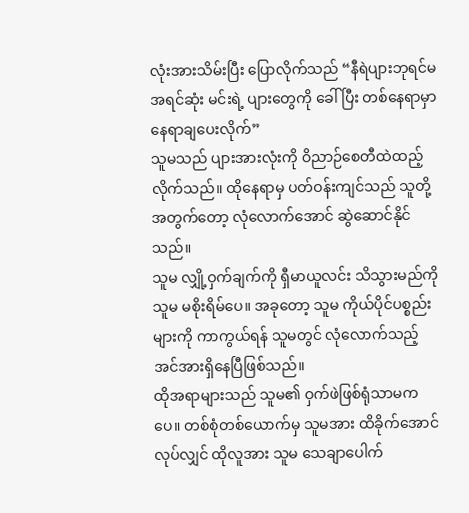လုံးအားသိမ်းပြီး ပြောလိုက်သည် “နီရဲပျားဘုရင်မ အရင်ဆုံး မင်းရဲ့ ပျားတွေကို ခေါ်ပြီး တစ်နေရာမှာ နေရာချပေးလိုက်”
သူမသည် ပျားအားလုံးကို ဝိညာဉ်စေတီထဲထည့်လိုက်သည်။ ထိုနေရာမှ ပတ်ဝန်းကျင်သည် သူတို့အတွက်တော့ လုံလောက်အောင် ဆွဲဆောင်နိုင်သည်။
သူမ လျှို့ဝှက်ချက်ကို ရှီမာယူလင်း သိသွားမည်ကို သူမ မစိုးရိမ်ပေ။ အခုတော့ သူမ ကိုယ်ပိုင်ပစ္စည်းများကို ကာကွယ်ရန် သူမတွင် လုံလောက်သည့် အင်အားရှိနေပြီဖြစ်သည်။
ထိုအရာများသည် သူမ၏ ဝှက်ဖဲဖြစ်ရုံသာမကပေ။ တစ်စုံတစ်ယောက်မှ သူမအား ထိခိုက်အောင် လုပ်လျှင် ထိုလူအား သူမ သေချာပေါက်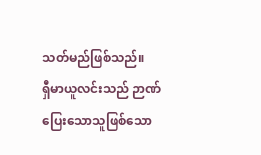သတ်မည်ဖြစ်သည်။
ရှီမာယူလင်းသည် ဉာဏ်ပြေးသောသူဖြစ်သော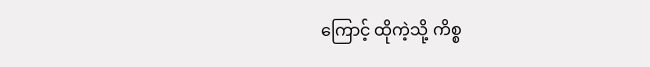ကြောင့် ထိုကဲ့သို့ ကိစ္စ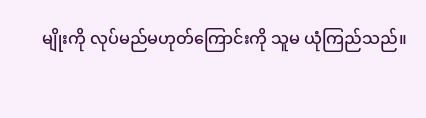မျိုးကို လုပ်မည်မဟုတ်ကြောင်းကို သူမ ယုံကြည်သည်။